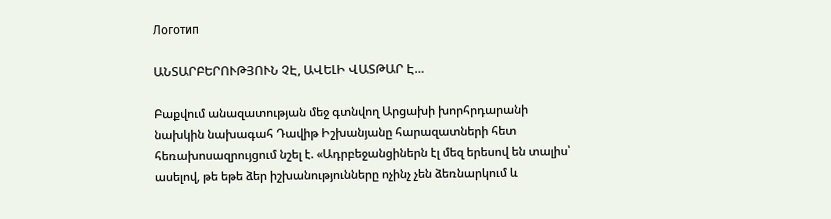Логотип

ԱՆՏԱՐԲԵՐՈՒԹՅՈՒՆ ՉԷ, ԱՎԵԼԻ ՎԱՏԹԱՐ Է…

Բաքվում անազատության մեջ գտնվող Արցախի խորհրդարանի նախկին նախագահ Դավիթ Իշխանյանը հարազատների հետ հեռախոսազրույցում նշել է. «Ադրբեջանցիներն էլ մեզ երեսով են տալիս՝ ասելով, թե եթե ձեր իշխանությունները ոչինչ չեն ձեռնարկում և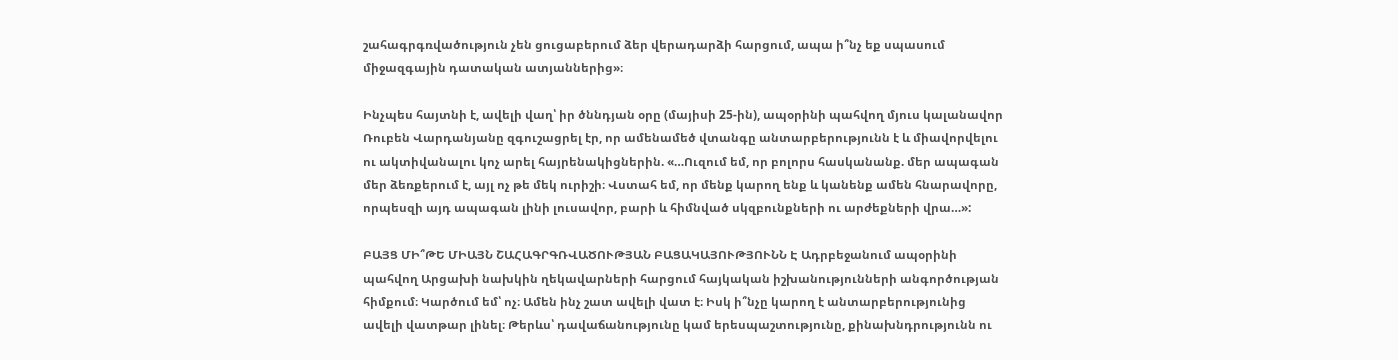շահագրգռվածություն չեն ցուցաբերում ձեր վերադարձի հարցում, ապա ի՞նչ եք սպասում միջազգային դատական ատյաններից»։

Ինչպես հայտնի է, ավելի վաղ՝ իր ծննդյան օրը (մայիսի 25-ին), ապօրինի պահվող մյուս կալանավոր Ռուբեն Վարդանյանը զգուշացրել էր, որ ամենամեծ վտանգը անտարբերությունն է և միավորվելու ու ակտիվանալու կոչ արել հայրենակիցներին. «…Ուզում եմ, որ բոլորս հասկանանք. մեր ապագան մեր ձեռքերում է, այլ ոչ թե մեկ ուրիշի։ Վստահ եմ, որ մենք կարող ենք և կանենք ամեն հնարավորը, որպեսզի այդ ապագան լինի լուսավոր, բարի և հիմնված սկզբունքների ու արժեքների վրա…»:

ԲԱՅՑ ՄԻ՞ԹԵ ՄԻԱՅՆ ՇԱՀԱԳՐԳՌՎԱԾՈՒԹՅԱՆ ԲԱՑԱԿԱՅՈՒԹՅՈՒՆՆ Է Ադրբեջանում ապօրինի պահվող Արցախի նախկին ղեկավարների հարցում հայկական իշխանությունների անգործության հիմքում։ Կարծում եմ՝ ոչ։ Ամեն ինչ շատ ավելի վատ է։ Իսկ ի՞նչը կարող է անտարբերությունից ավելի վատթար լինել։ Թերևս՝ դավաճանությունը կամ երեսպաշտությունը, քինախնդրությունն ու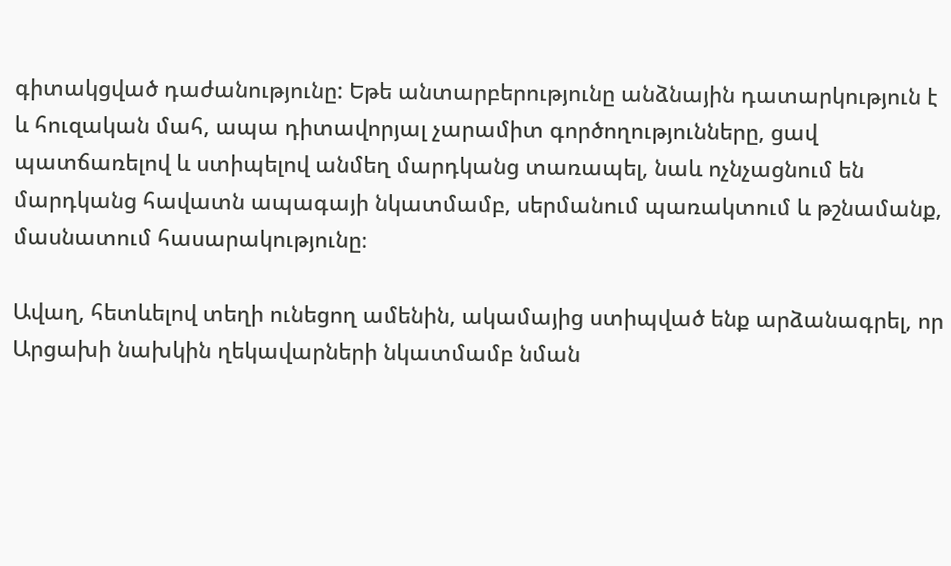գիտակցված դաժանությունը: Եթե անտարբերությունը անձնային դատարկություն է և հուզական մահ, ապա դիտավորյալ չարամիտ գործողությունները, ցավ պատճառելով և ստիպելով անմեղ մարդկանց տառապել, նաև ոչնչացնում են մարդկանց հավատն ապագայի նկատմամբ, սերմանում պառակտում և թշնամանք, մասնատում հասարակությունը։

Ավաղ, հետևելով տեղի ունեցող ամենին, ակամայից ստիպված ենք արձանագրել, որ Արցախի նախկին ղեկավարների նկատմամբ նման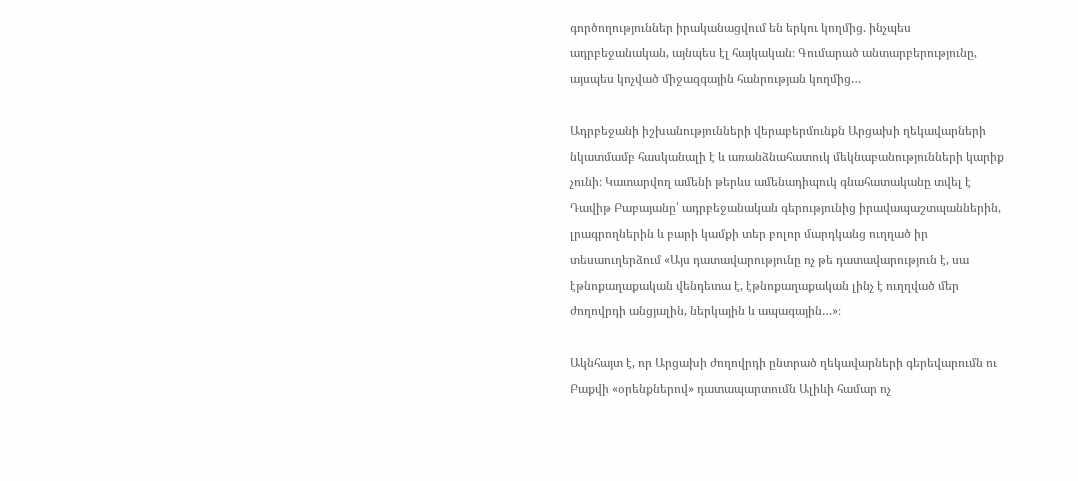գործողություններ իրականացվում են երկու կողմից. ինչպես ադրբեջանական, այնպես էլ հայկական։ Գումարած անտարբերությունը, այսպես կոչված միջազգային հանրության կողմից…

Ադրբեջանի իշխանությունների վերաբերմունքն Արցախի ղեկավարների նկատմամբ հասկանալի է և առանձնահատուկ մեկնաբանությունների կարիք չունի։ Կատարվող ամենի թերևս ամենադիպուկ գնահատականը տվել է Դավիթ Բաբայանը՝ ադրբեջանական գերությունից իրավապաշտպաններին, լրագրողներին և բարի կամքի տեր բոլոր մարդկանց ուղղած իր տեսաուղերձում «Այս դատավարությունը ոչ թե դատավարություն է, սա էթնոքաղաքական վենդետա է, էթնոքաղաքական լինչ է ուղղված մեր ժողովրդի անցյալին, ներկային և ապագային…»։

Ակնհայտ է, որ Արցախի ժողովրդի ընտրած ղեկավարների գերեվարումն ու Բաքվի «օրենքներով» դատապարտումն Ալիևի համար ոչ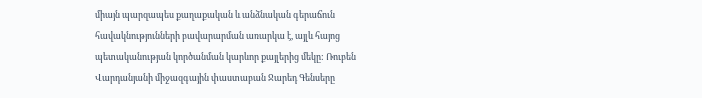միայն պարզապես քաղաքական և անձնական գերաճուն հավակնությունների բավարարման առարկա է, այլև հայոց պետականության կործանման կարևոր քայլերից մեկը: Ռուբեն Վարդանյանի միջազգային փաստաբան Ջարեդ Գենսերը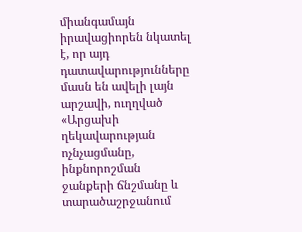միանգամայն իրավացիորեն նկատել է, որ այդ դատավարությունները մասն են ավելի լայն արշավի, ուղղված «Արցախի ղեկավարության ոչնչացմանը, ինքնորոշման ջանքերի ճնշմանը և տարածաշրջանում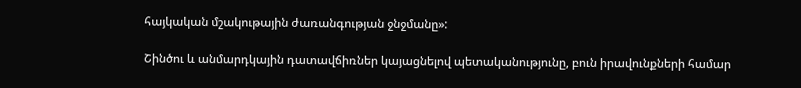հայկական մշակութային ժառանգության ջնջմանը»:

Շինծու և անմարդկային դատավճիռներ կայացնելով պետականությունը, բուն իրավունքների համար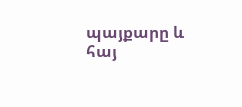պայքարը և հայ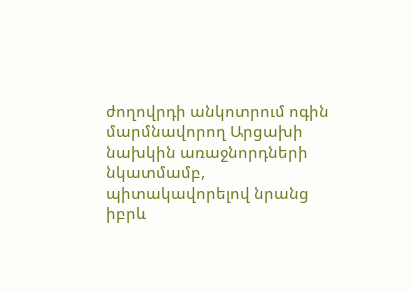ժողովրդի անկոտրում ոգին մարմնավորող Արցախի նախկին առաջնորդների նկատմամբ, պիտակավորելով նրանց իբրև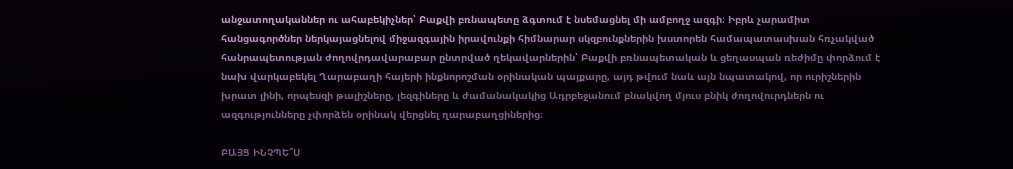անջատողականներ ու ահաբեկիչներ՝ Բաքվի բռնապետը ձգտում է նսեմացնել մի ամբողջ ազգի։ Իբրև չարամիտ հանցագործներ ներկայացնելով միջազգային իրավունքի հիմնարար սկզբունքներին խստորեն համապատասխան հռչակված հանրապետության ժողովրդավարաբար ընտրված ղեկավարներին՝ Բաքվի բռնապետական և ցեղասպան ռեժիմը փորձում է նախ վարկաբեկել Ղարաբաղի հայերի ինքնորոշման օրինական պայքարը, այդ թվում նաև այն նպատակով, որ ուրիշներին խրատ լինի, որպեսզի թալիշները, լեզգիները և ժամանակակից Ադրբեջանում բնակվող մյուս բնիկ ժողովուրդներն ու ազգությունները չփորձեն օրինակ վերցնել ղարաբաղցիներից։

ԲԱՅՑ ԻՆՉՊԵ՞Ս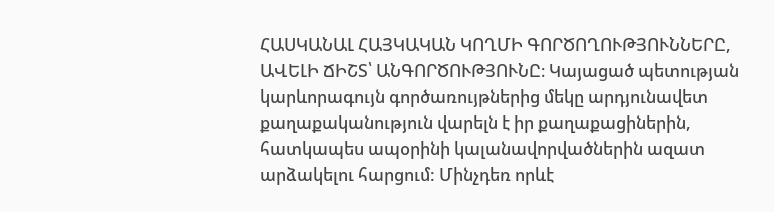ՀԱՍԿԱՆԱԼ ՀԱՅԿԱԿԱՆ ԿՈՂՄԻ ԳՈՐԾՈՂՈՒԹՅՈՒՆՆԵՐԸ, ԱՎԵԼԻ ՃԻՇՏ՝ ԱՆԳՈՐԾՈՒԹՅՈՒՆԸ։ Կայացած պետության կարևորագույն գործառույթներից մեկը արդյունավետ քաղաքականություն վարելն է իր քաղաքացիներին, հատկապես ապօրինի կալանավորվածներին ազատ արձակելու հարցում: Մինչդեռ որևէ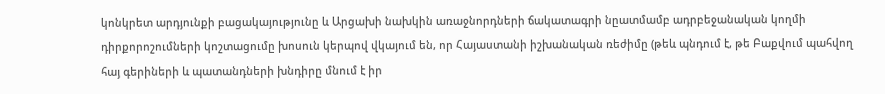կոնկրետ արդյունքի բացակայությունը և Արցախի նախկին առաջնորդների ճակատագրի նըատմամբ ադրբեջանական կողմի դիրքորոշումների կոշտացումը խոսուն կերպով վկայում են, որ Հայաստանի իշխանական ռեժիմը (թեև պնդում է, թե Բաքվում պահվող հայ գերիների և պատանդների խնդիրը մնում է իր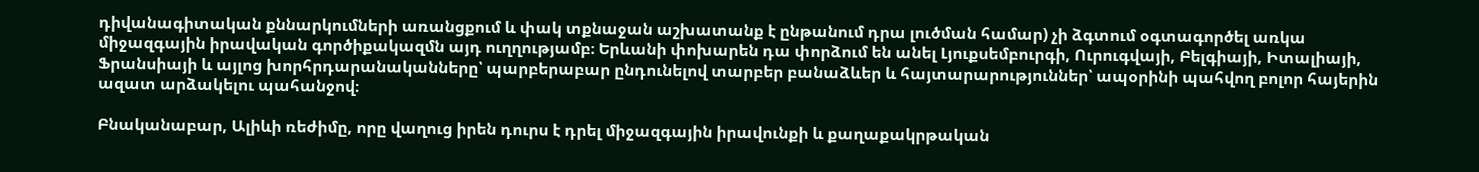դիվանագիտական քննարկումների առանցքում և փակ տքնաջան աշխատանք է ընթանում դրա լուծման համար) չի ձգտում օգտագործել առկա միջազգային իրավական գործիքակազմն այդ ուղղությամբ։ Երևանի փոխարեն դա փորձում են անել Լյուքսեմբուրգի, Ուրուգվայի, Բելգիայի, Իտալիայի, Ֆրանսիայի և այլոց խորհրդարանականները՝ պարբերաբար ընդունելով տարբեր բանաձևեր և հայտարարություններ՝ ապօրինի պահվող բոլոր հայերին ազատ արձակելու պահանջով։

Բնականաբար, Ալիևի ռեժիմը, որը վաղուց իրեն դուրս է դրել միջազգային իրավունքի և քաղաքակրթական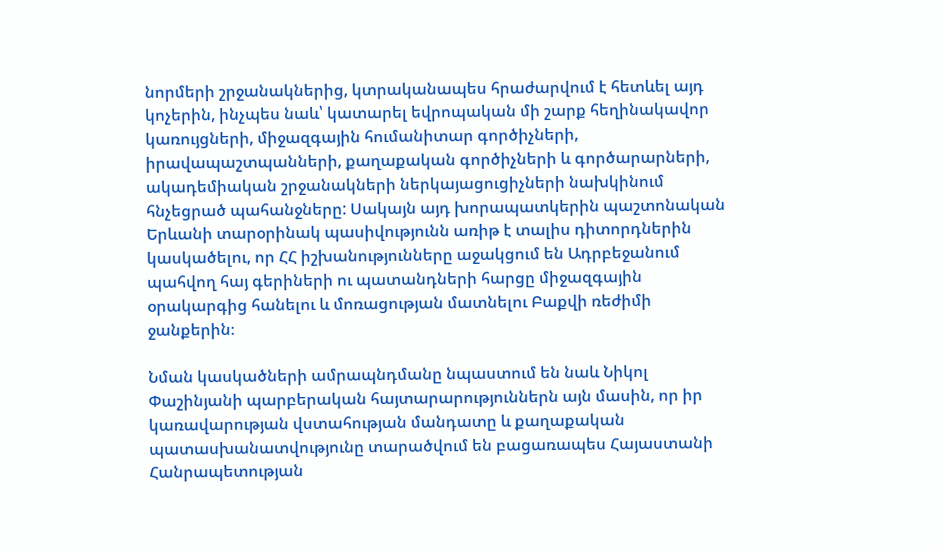նորմերի շրջանակներից, կտրականապես հրաժարվում է հետևել այդ կոչերին, ինչպես նաև՝ կատարել եվրոպական մի շարք հեղինակավոր կառույցների, միջազգային հումանիտար գործիչների, իրավապաշտպանների, քաղաքական գործիչների և գործարարների, ակադեմիական շրջանակների ներկայացուցիչների նախկինում հնչեցրած պահանջները: Սակայն այդ խորապատկերին պաշտոնական Երևանի տարօրինակ պասիվությունն առիթ է տալիս դիտորդներին կասկածելու, որ ՀՀ իշխանությունները աջակցում են Ադրբեջանում պահվող հայ գերիների ու պատանդների հարցը միջազգային օրակարգից հանելու և մոռացության մատնելու Բաքվի ռեժիմի ջանքերին։

Նման կասկածների ամրապնդմանը նպաստում են նաև Նիկոլ Փաշինյանի պարբերական հայտարարություններն այն մասին, որ իր կառավարության վստահության մանդատը և քաղաքական պատասխանատվությունը տարածվում են բացառապես Հայաստանի Հանրապետության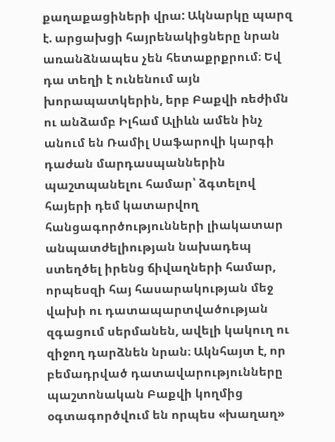քաղաքացիների վրա: Ակնարկը պարզ է. արցախցի հայրենակիցները նրան առանձնապես չեն հետաքրքրում։ Եվ դա տեղի է ունենում այն խորապատկերին, երբ Բաքվի ռեժիմն ու անձամբ Իլհամ Ալիևն ամեն ինչ անում են Ռամիլ Սաֆարովի կարգի դաժան մարդասպաններին պաշտպանելու համար՝ ձգտելով հայերի դեմ կատարվող հանցագործությունների լիակատար անպատժելիության նախադեպ ստեղծել իրենց ճիվաղների համար, որպեսզի հայ հասարակության մեջ վախի ու դատապարտվածության զգացում սերմանեն, ավելի կակուղ ու զիջող դարձնեն նրան։ Ակնհայտ է, որ բեմադրված դատավարությունները պաշտոնական Բաքվի կողմից օգտագործվում են որպես «խաղաղ»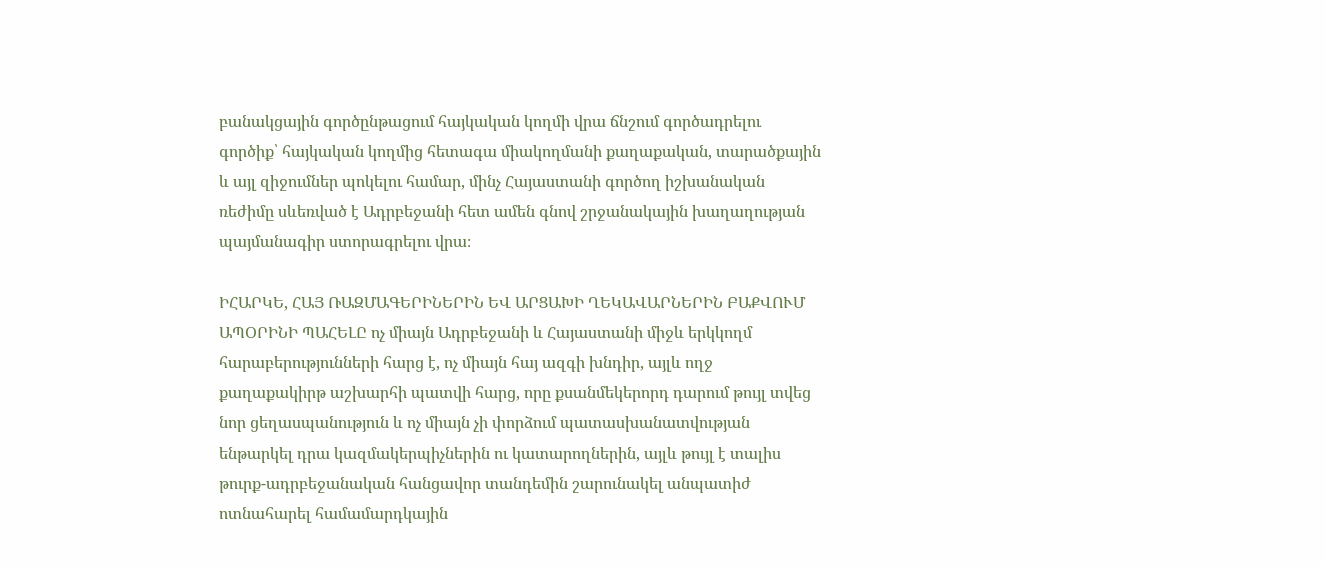բանակցային գործընթացում հայկական կողմի վրա ճնշում գործադրելու գործիք՝ հայկական կողմից հետագա միակողմանի քաղաքական, տարածքային և այլ զիջումներ պոկելու համար, մինչ Հայաստանի գործող իշխանական ռեժիմը սևեռված է Ադրբեջանի հետ ամեն գնով շրջանակային խաղաղության պայմանագիր ստորագրելու վրա։

ԻՀԱՐԿԵ, ՀԱՅ ՌԱԶՄԱԳԵՐԻՆԵՐԻՆ ԵՎ ԱՐՑԱԽԻ ՂԵԿԱՎԱՐՆԵՐԻՆ ԲԱՔՎՈՒՄ ԱՊՕՐԻՆԻ ՊԱՀԵԼԸ ոչ միայն Ադրբեջանի և Հայաստանի միջև երկկողմ հարաբերությունների հարց է, ոչ միայն հայ ազգի խնդիր, այլև ողջ քաղաքակիրթ աշխարհի պատվի հարց, որը քսանմեկերորդ դարում թույլ տվեց նոր ցեղասպանություն և ոչ միայն չի փորձում պատասխանատվության ենթարկել դրա կազմակերպիչներին ու կատարողներին, այլև թույլ է տալիս թուրք-ադրբեջանական հանցավոր տանդեմին շարունակել անպատիժ ոտնահարել համամարդկային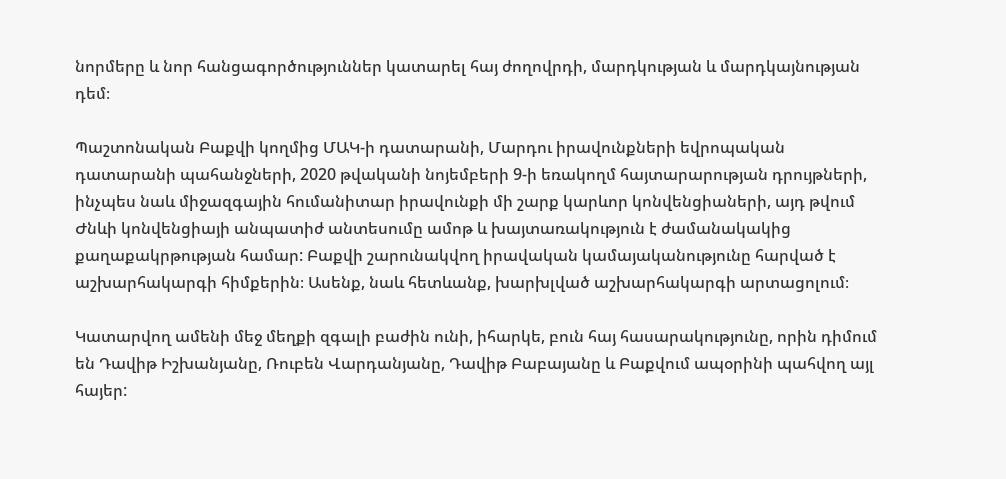նորմերը և նոր հանցագործություններ կատարել հայ ժողովրդի, մարդկության և մարդկայնության դեմ։

Պաշտոնական Բաքվի կողմից ՄԱԿ-ի դատարանի, Մարդու իրավունքների եվրոպական դատարանի պահանջների, 2020 թվականի նոյեմբերի 9-ի եռակողմ հայտարարության դրույթների, ինչպես նաև միջազգային հումանիտար իրավունքի մի շարք կարևոր կոնվենցիաների, այդ թվում Ժնևի կոնվենցիայի անպատիժ անտեսումը ամոթ և խայտառակություն է ժամանակակից քաղաքակրթության համար: Բաքվի շարունակվող իրավական կամայականությունը հարված է աշխարհակարգի հիմքերին։ Ասենք, նաև հետևանք, խարխլված աշխարհակարգի արտացոլում։

Կատարվող ամենի մեջ մեղքի զգալի բաժին ունի, իհարկե, բուն հայ հասարակությունը, որին դիմում են Դավիթ Իշխանյանը, Ռուբեն Վարդանյանը, Դավիթ Բաբայանը և Բաքվում ապօրինի պահվող այլ հայեր: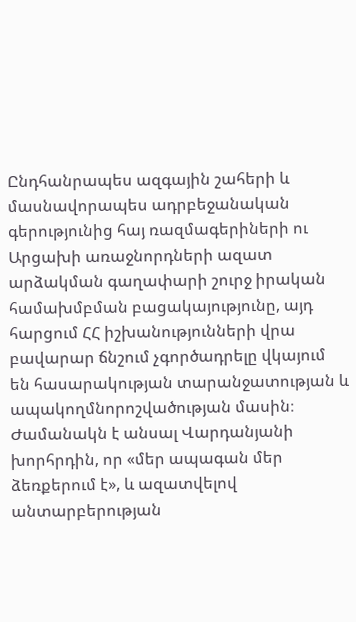Ընդհանրապես ազգային շահերի և մասնավորապես ադրբեջանական գերությունից հայ ռազմագերիների ու Արցախի առաջնորդների ազատ արձակման գաղափարի շուրջ իրական համախմբման բացակայությունը, այդ հարցում ՀՀ իշխանությունների վրա բավարար ճնշում չգործադրելը վկայում են հասարակության տարանջատության և ապակողմնորոշվածության մասին։ Ժամանակն է անսալ Վարդանյանի խորհրդին, որ «մեր ապագան մեր ձեռքերում է», և ազատվելով անտարբերության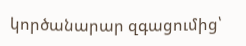կործանարար զգացումից՝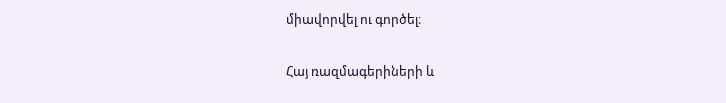միավորվել ու գործել։

Հայ ռազմագերիների և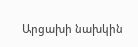Արցախի նախկին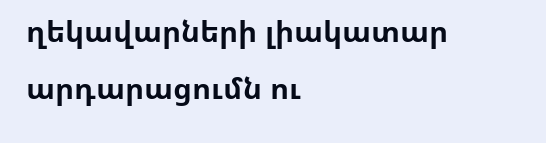ղեկավարների լիակատար արդարացումն ու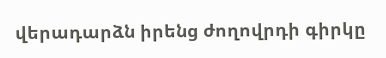վերադարձն իրենց ժողովրդի գիրկը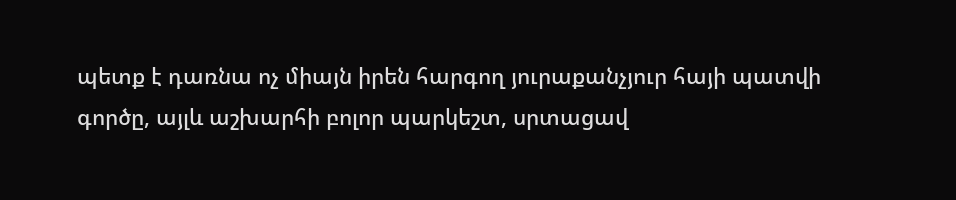պետք է դառնա ոչ միայն իրեն հարգող յուրաքանչյուր հայի պատվի գործը, այլև աշխարհի բոլոր պարկեշտ, սրտացավ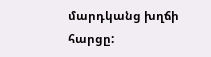մարդկանց խղճի հարցը: